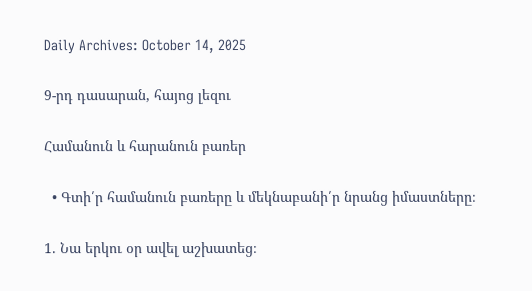Daily Archives: October 14, 2025

9-րդ դասարան, հայոց լեզու

Համանուն և հարանուն բառեր

  • Գտի՛ր համանուն բառերը և մեկնաբանի՛ր նրանց իմաստները։

1. Նա երկու օր ավել աշխատեց։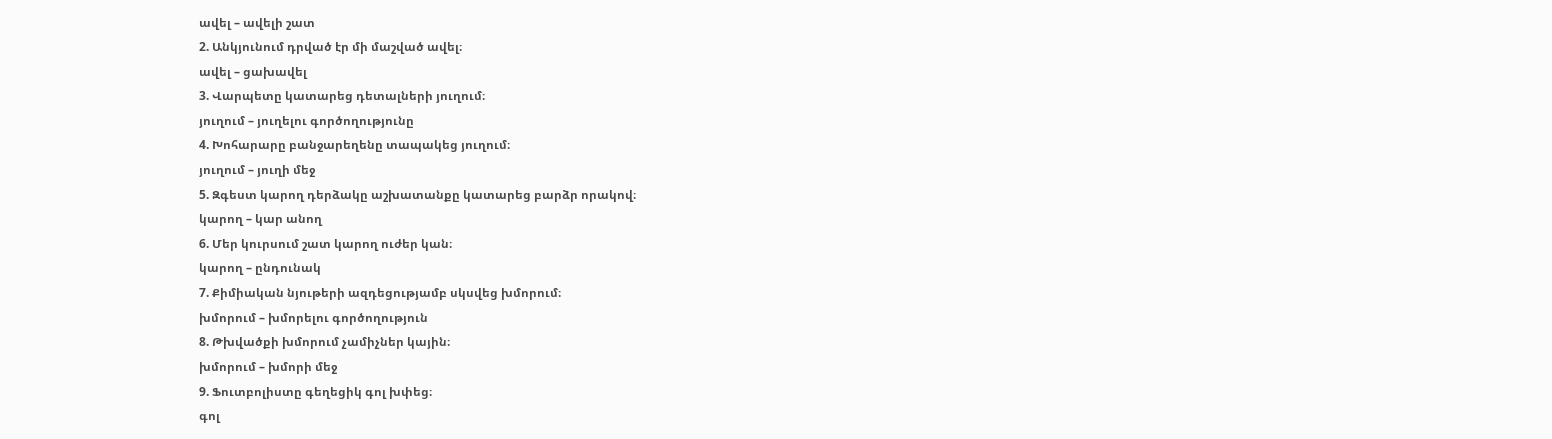ավել – ավելի շատ
2. Անկյունում դրված էր մի մաշված ավել։
ավել – ցախավել
3. Վարպետը կատարեց դետալների յուղում։
յուղում – յուղելու գործողությունը
4. Խոհարարը բանջարեղենը տապակեց յուղում։
յուղում – յուղի մեջ
5. Զգեստ կարող դերձակը աշխատանքը կատարեց բարձր որակով։
կարող – կար անող
6. Մեր կուրսում շատ կարող ուժեր կան։
կարող – ընդունակ
7. Քիմիական նյութերի ազդեցությամբ սկսվեց խմորում։
խմորում – խմորելու գործողություն
8. Թխվածքի խմորում չամիչներ կային։
խմորում – խմորի մեջ
9. Ֆուտբոլիստը գեղեցիկ գոլ խփեց։
գոլ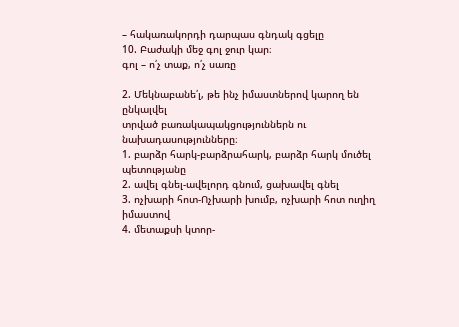– հակառակորդի դարպաս գնդակ գցելը
10. Բաժակի մեջ գոլ ջուր կար։
գոլ – ո՛չ տաք, ո՛չ սառը

2. Մեկնաբանե՛լ, թե ինչ իմաստներով կարող են ընկալվել
տրված բառակապակցություններն ու նախադասությունները։
1. բարձր հարկ-բարձրահարկ, բարձր հարկ մուծել պետությանը
2. ավել գնել-ավելորդ գնում, ցախավել գնել
3. ոչխարի հոտ-Ոչխարի խումբ, ոչխարի հոտ ուղիղ իմաստով
4. մետաքսի կտոր-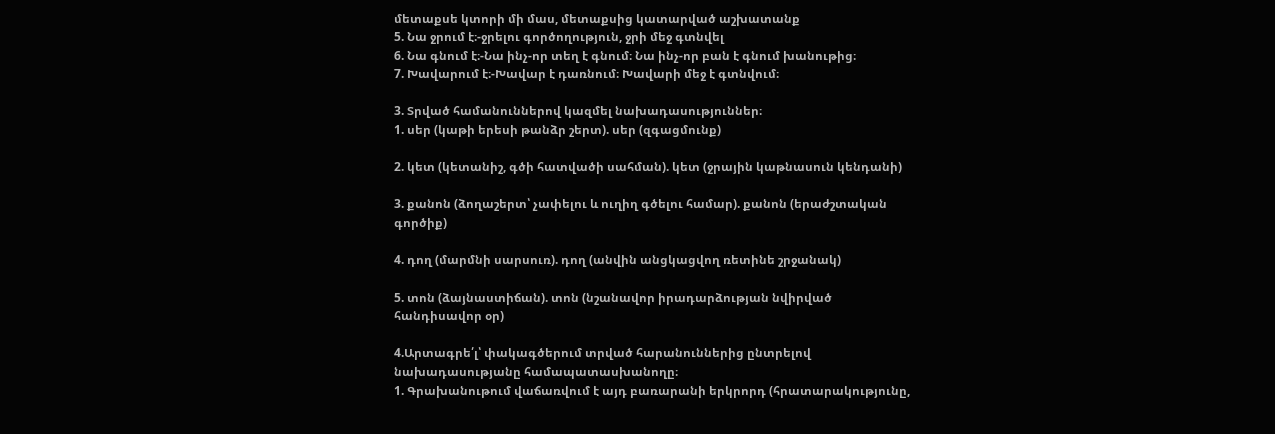մետաքսե կտորի մի մաս, մետաքսից կատարված աշխատանք
5. Նա ջրում է։-ջրելու գործողություն, ջրի մեջ գտնվել
6. Նա գնում է։-Նա ինչ-որ տեղ է գնում։ Նա ինչ-որ բան է գնում խանութից։
7. Խավարում է։-Խավար է դառնում։ Խավարի մեջ է գտնվում։

3. Տրված համանուններով կազմել նախադասություններ։
1. սեր (կաթի երեսի թանձր շերտ). սեր (զգացմունք)

2. կետ (կետանիշ, գծի հատվածի սահման). կետ (ջրային կաթնասուն կենդանի)

3. քանոն (ձողաշերտ՝ չափելու և ուղիղ գծելու համար). քանոն (երաժշտական
գործիք)

4. դող (մարմնի սարսուռ). դող (անվին անցկացվող ռետինե շրջանակ)

5. տոն (ձայնաստիճան). տոն (նշանավոր իրադարձության նվիրված
հանդիսավոր օր)

4.Արտագրե՛լ՝ փակագծերում տրված հարանուններից ընտրելով
նախադասությանը համապատասխանողը։
1. Գրախանութում վաճառվում է այդ բառարանի երկրորդ (հրատարակությունը,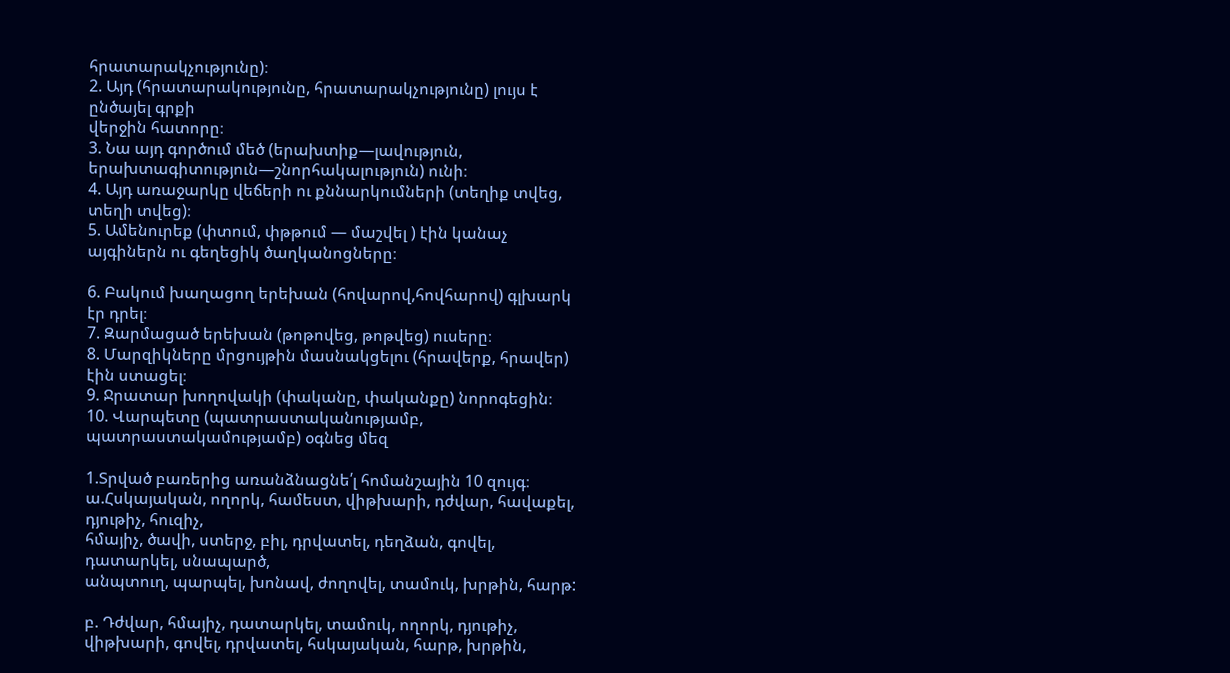հրատարակչությունը)։
2. Այդ (հրատարակությունը, հրատարակչությունը) լույս է ընծայել գրքի
վերջին հատորը։
3. Նա այդ գործում մեծ (երախտիք—լավություն, երախտագիտություն—շնորհակալություն) ունի։
4. Այդ առաջարկը վեճերի ու քննարկումների (տեղիք տվեց, տեղի տվեց)։
5. Ամենուրեք (փտում, փթթում — մաշվել ) էին կանաչ այգիներն ու գեղեցիկ ծաղկանոցները։

6. Բակում խաղացող երեխան (հովարով,հովհարով) գլխարկ էր դրել։
7. Զարմացած երեխան (թոթովեց, թոթվեց) ուսերը։
8. Մարզիկները մրցույթին մասնակցելու (հրավերք, հրավեր) էին ստացել։
9. Ջրատար խողովակի (փականը, փականքը) նորոգեցին։
10. Վարպետը (պատրաստականությամբ, պատրաստակամությամբ) օգնեց մեզ

1.Տրված բառերից առանձնացնե՛լ հոմանշային 10 զույգ։
ա.Հսկայական, ողորկ, համեստ, վիթխարի, դժվար, հավաքել, դյութիչ, հուզիչ,
հմայիչ, ծավի, ստերջ, բիլ, դրվատել, դեղձան, գովել, դատարկել, սնապարծ,
անպտուղ, պարպել, խոնավ, ժողովել, տամուկ, խրթին, հարթ:

բ. Դժվար, հմայիչ, դատարկել, տամուկ, ողորկ, դյութիչ, վիթխարի, գովել, դրվատել, հսկայական, հարթ, խրթին,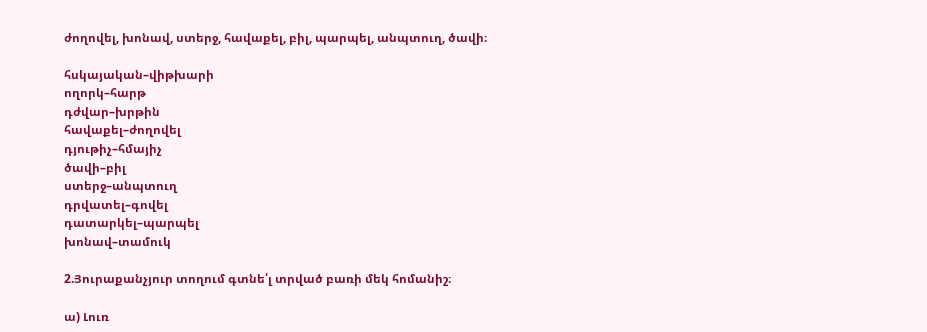ժողովել, խոնավ, ստերջ, հավաքել, բիլ, պարպել, անպտուղ, ծավի։

հսկայական–վիթխարի
ողորկ–հարթ
դժվար–խրթին
հավաքել–ժողովել
դյութիչ–հմայիչ
ծավի–բիլ
ստերջ–անպտուղ
դրվատել–գովել
դատարկել–պարպել
խոնավ–տամուկ

2.Յուրաքանչյուր տողում գտնե՛լ տրված բառի մեկ հոմանիշ։

ա) Լուռ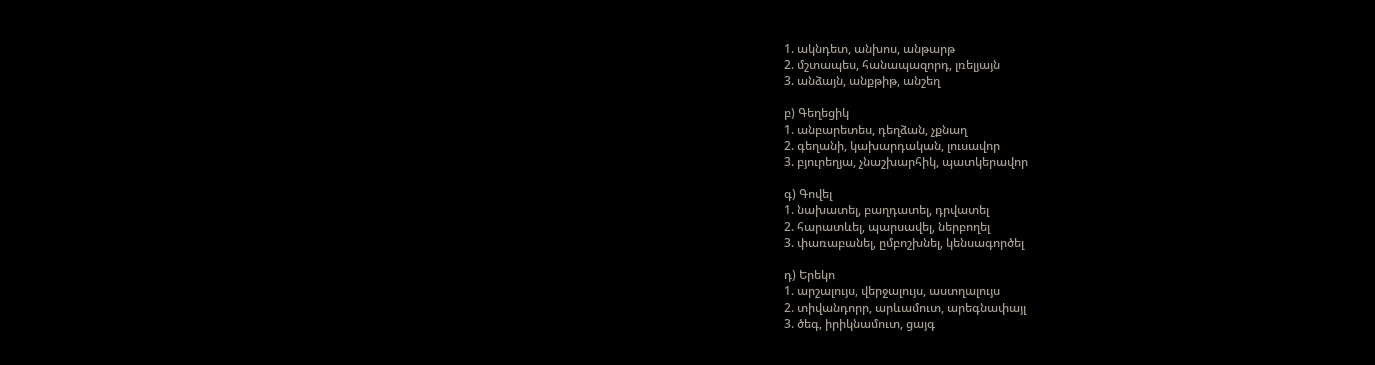1. ակնդետ, անխոս, անթարթ
2. մշտապես, հանապազորդ, լռելյայն
3. անձայն, անքթիթ, անշեղ

բ) Գեղեցիկ
1. անբարետես, դեղձան, չքնաղ
2. գեղանի, կախարդական, լուսավոր
3. բյուրեղյա, չնաշխարհիկ, պատկերավոր

գ) Գովել
1. նախատել, բաղդատել, դրվատել
2. հարատևել, պարսավել, ներբողել
3. փառաբանել, ըմբոշխնել, կենսագործել

դ) Երեկո
1. արշալույս, վերջալույս, աստղալույս
2. տիվանդորր, արևամուտ, արեգնափայլ
3. ծեգ, իրիկնամուտ, ցայգ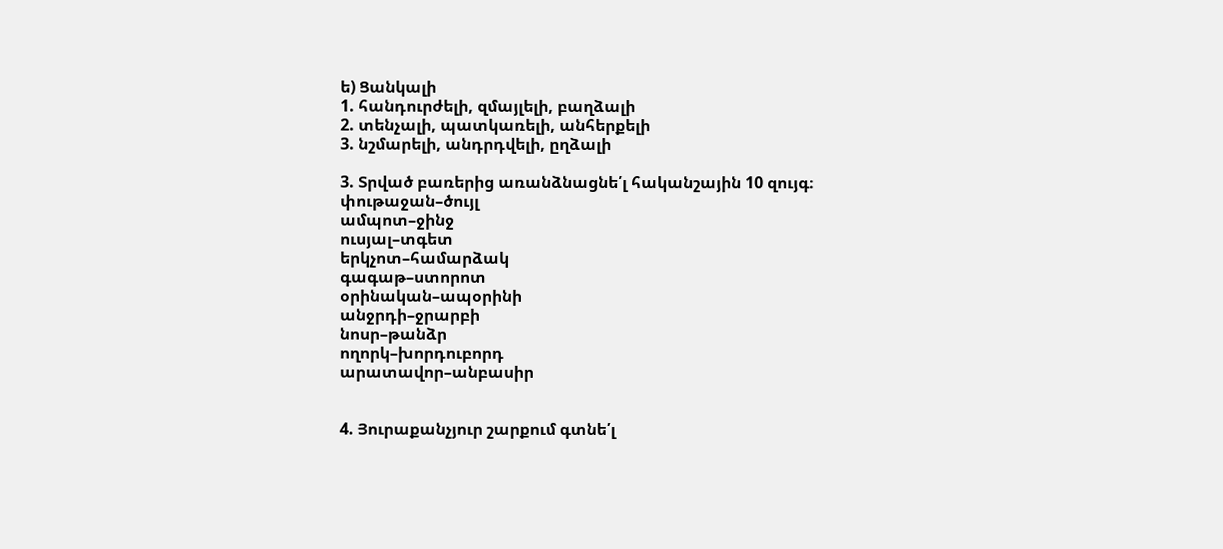ե) Ցանկալի
1. հանդուրժելի, զմայլելի, բաղձալի
2. տենչալի, պատկառելի, անհերքելի
3. նշմարելի, անդրդվելի, ըղձալի

3. Տրված բառերից առանձնացնե՛լ հականշային 10 զույգ։
փութաջան–ծույլ
ամպոտ–ջինջ
ուսյալ–տգետ
երկչոտ–համարձակ
գագաթ–ստորոտ
օրինական–ապօրինի
անջրդի–ջրարբի
նոսր–թանձր
ողորկ–խորդուբորդ
արատավոր–անբասիր


4. Յուրաքանչյուր շարքում գտնե՛լ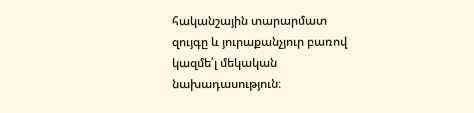հականշային տարարմատ
զույգը և յուրաքանչյուր բառով կազմե՛լ մեկական նախադասություն։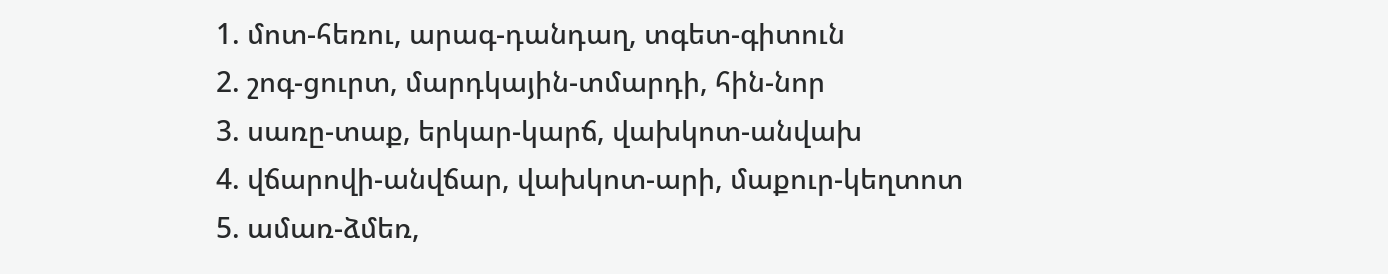1. մոտ-հեռու, արագ-դանդաղ, տգետ-գիտուն
2. շոգ-ցուրտ, մարդկային-տմարդի, հին-նոր
3. սառը-տաք, երկար-կարճ, վախկոտ-անվախ
4. վճարովի-անվճար, վախկոտ-արի, մաքուր-կեղտոտ
5. ամառ-ձմեռ,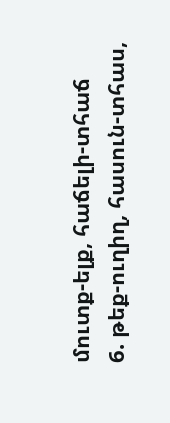մուտք-ելք, հաճելի-տհաճ
6. թեք-ուղիղ, հասուն-տհաս,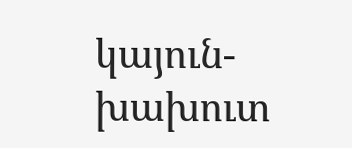կայուն-խախուտ